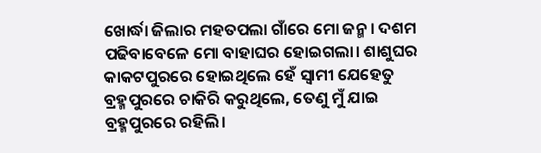ଖୋର୍ଦ୍ଧା ଜିଲାର ମହତପଲା ଗାଁରେ ମୋ ଜନ୍ମ। ଦଶମ ପଢିବାବେଳେ ମୋ ବାହାଘର ହୋଇଗଲା। ଶାଶୁଘର କାକଟପୁରରେ ହୋଇଥିଲେ ହେଁ ସ୍ବାମୀ ଯେହେତୁ ବ୍ରହ୍ମପୁରରେ ଚାକିରି କରୁଥିଲେ, ତେଣୁ ମୁଁ ଯାଇ ବ୍ରହ୍ମପୁରରେ ରହିଲି।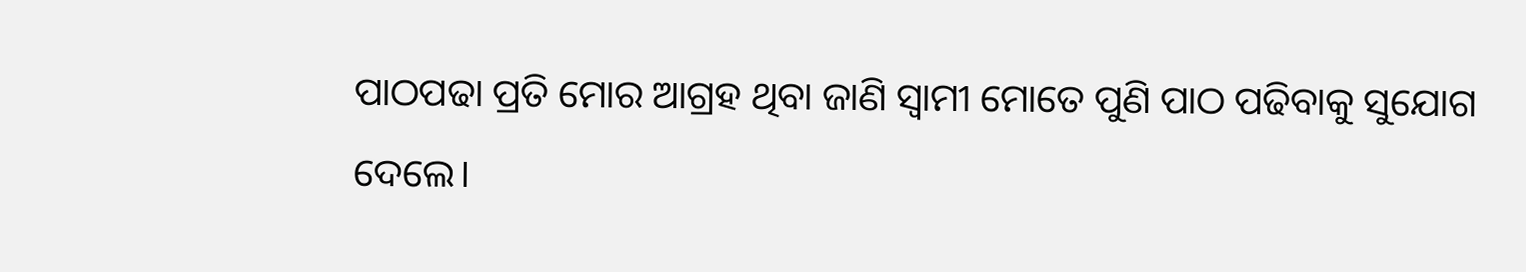ପାଠପଢା ପ୍ରତି ମୋର ଆଗ୍ରହ ଥିବା ଜାଣି ସ୍ବାମୀ ମୋତେ ପୁଣି ପାଠ ପଢିବାକୁ ସୁଯୋଗ ଦେଲେ।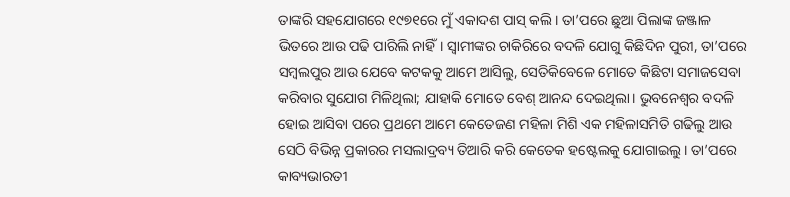ତାଙ୍କରି ସହଯୋଗରେ ୧୯୭୧ରେ ମୁଁ ଏକାଦଶ ପାସ୍ କଲି। ତା’ପରେ ଛୁଆ ପିଲାଙ୍କ ଜଞ୍ଜାଳ ଭିତରେ ଆଉ ପଢି ପାରିଲି ନାହିଁ। ସ୍ବାମୀଙ୍କର ଚାକିରିରେ ବଦଳି ଯୋଗୁ କିଛିଦିନ ପୁରୀ, ତା’ପରେ ସମ୍ବଲପୁର ଆଉ ଯେବେ କଟକକୁ ଆମେ ଆସିଲୁ, ସେତିକିବେଳେ ମୋତେ କିଛିଟା ସମାଜସେବା କରିବାର ସୁଯୋଗ ମିଳିଥିଲା; ଯାହାକି ମୋତେ ବେଶ୍ ଆନନ୍ଦ ଦେଇଥିଲା। ଭୁବନେଶ୍ୱର ବଦଳି ହୋଇ ଆସିବା ପରେ ପ୍ରଥମେ ଆମେ କେତେଜଣ ମହିଳା ମିଶି ଏକ ମହିଳାସମିତି ଗଢିଲୁ ଆଉ ସେଠି ବିଭିନ୍ନ ପ୍ରକାରର ମସଲାଦ୍ରବ୍ୟ ତିଆରି କରି କେତେକ ହଷ୍ଟେଲକୁ ଯୋଗାଇଲୁ। ତା’ପରେ କାବ୍ୟଭାରତୀ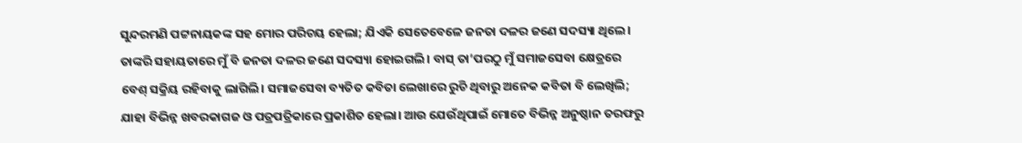ସୁନ୍ଦରମଣି ପଟ୍ଟନାୟକଙ୍କ ସହ ମୋର ପରିଚୟ ହେଲା; ଯିଏକି ସେତେବେଳେ ଜନତା ଦଳର ଜଣେ ସଦସ୍ୟା ଥିଲେ। ତାଙ୍କରି ସହାୟତାରେ ମୁଁ ବି ଜନତା ଦଳର ଜଣେ ସଦସ୍ୟା ହୋଇଗଲି। ବାସ୍ ତା’ପରଠୁ ମୁଁ ସମାଜସେବା କ୍ଷେତ୍ରରେ ବେଶ୍ ସକ୍ରିୟ ରହିବାକୁ ଲାଗିଲି। ସମାଜସେବା ବ୍ୟତିତ କବିତା ଲେଖାରେ ରୁଚି ଥିବାରୁ ଅନେକ କବିତା ବି ଲେଖିଲି; ଯାହା ବିଭିନ୍ନ ଖବରକାଗଜ ଓ ପତ୍ରପତ୍ରିକାରେ ପ୍ରକାଶିତ ହେଲା। ଆଉ ଯେଉଁଥିପାଇଁ ମୋତେ ବିଭିନ୍ନ ଅନୁଷ୍ଠାନ ତରଫରୁ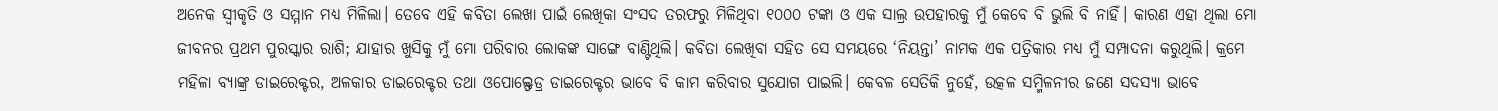ଅନେକ ସ୍ବୀକୃତି ଓ ସମ୍ମାନ ମଧ୍ୟ ମିଳିଲା। ତେବେ ଏହି କବିତା ଲେଖା ପାଇଁ ଲେଖିକା ସଂସଦ ତରଫରୁ ମିଳିଥିବା ୧୦୦୦ ଟଙ୍କା ଓ ଏକ ସାଲ୍ର ଉପହାରକୁ ମୁଁ କେବେ ବି ଭୁଲି ବି ନାହିଁ। କାରଣ ଏହା ଥିଲା ମୋ ଜୀବନର ପ୍ରଥମ ପୁରସ୍କାର ରାଶି; ଯାହାର ଖୁସିକୁ ମୁଁ ମୋ ପରିବାର ଲୋକଙ୍କ ସାଙ୍ଗେ ବାଣ୍ଟିଥିଲି। କବିତା ଲେଖିବା ସହିତ ସେ ସମୟରେ ‘ନିୟନ୍ତା’ ନାମକ ଏକ ପତ୍ରିକାର ମଧ୍ୟ ମୁଁ ସମ୍ପାଦନା କରୁଥିଲି। କ୍ରମେ ମହିଳା ବ୍ୟାଙ୍କ୍ର ଡାଇରେକ୍ଟର, ଅଳକାର ଡାଇରେକ୍ଟର ତଥା ଓପୋଲ୍ଫେଡ୍ର ଡାଇରେକ୍ଟର ଭାବେ ବି କାମ କରିବାର ସୁଯୋଗ ପାଇଲି। କେବଳ ସେତିକି ନୁହେଁ, ଉତ୍କଳ ସମ୍ମିଳନୀର ଜଣେ ସଦସ୍ୟା ଭାବେ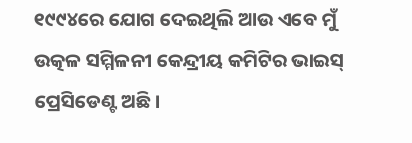୧୯୯୪ରେ ଯୋଗ ଦେଇଥିଲି ଆଉ ଏବେ ମୁଁ ଉତ୍କଳ ସମ୍ମିଳନୀ କେନ୍ଦ୍ରୀୟ କମିଟିର ଭାଇସ୍ ପ୍ରେସିଡେଣ୍ଟ ଅଛି।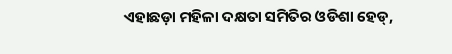ଏହାଛଡ଼ା ମହିଳା ଦକ୍ଷତା ସମିତିର ଓଡିଶା ହେଡ୍,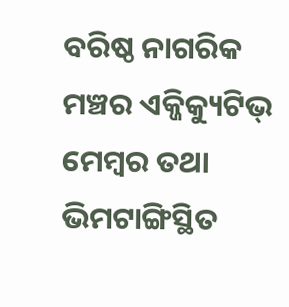ବରିଷ୍ଠ ନାଗରିକ ମଞ୍ଚର ଏକ୍ଜିକ୍ୟୁଟିଭ୍ ମେମ୍ବର ତଥା ଭିମଟାଙ୍ଗିସ୍ଥିତ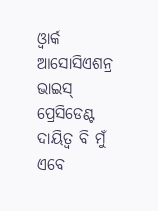ଓ୍ବାର୍କ ଆସୋସିଏଶନ୍ର ଭାଇସ୍ ପ୍ରେସିଡେଣ୍ଟ ଦାୟିତ୍ୱ ବି ମୁଁ ଏବେ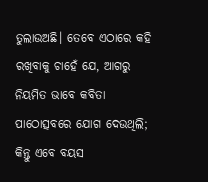ତୁଲାଉଅଛି। ତେବେ ଏଠାରେ କହି ରଖିବାକୁ ଚାହେଁ ଯେ, ଆଗରୁ ନିୟମିତ ଭାବେ କବିତା ପାଠୋତ୍ସବରେ ଯୋଗ ଦେଉଥିଲି; କିନ୍ତୁ ଏବେ ବୟସ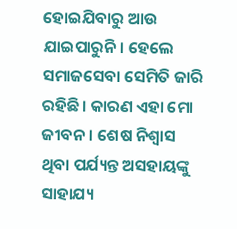ହୋଇଯିବାରୁ ଆଉ ଯାଇପାରୁନି। ହେଲେ ସମାଜସେବା ସେମିତି ଜାରି ରହିଛି। କାରଣ ଏହା ମୋ ଜୀବନ। ଶେଷ ନିଶ୍ୱାସ ଥିବା ପର୍ଯ୍ୟନ୍ତ ଅସହାୟଙ୍କୁ ସାହାଯ୍ୟ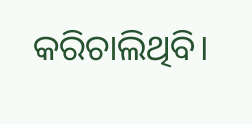କରିଚାଲିଥିବି।